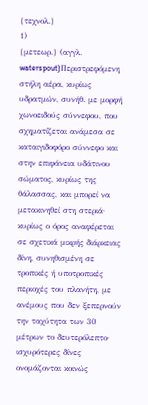{τεχνολ.}
1)
{μετεωρ.} (αγγλ. waterspout)Περιστρεφόμενη στήλη αέρα, κυρίως υδρατμών, συνήθ. με μορφή χωνοειδούς σύννεφου, που σχηματίζεται ανάμεσα σε καταιγιδοφόρο σύννεφο και στην επιφάνεια υδάτινου σώματος, κυρίως της θάλασσας, και μπορεί να μετακινηθεί στη στεριά· κυρίως ο όρος αναφέρεται σε σχετικά μικρής διάρκειας δίνη, συνηθισμένη σε τροπικές ή υποτροπικές περιοχές του πλανήτη, με ανέμους που δεν ξεπερνούν την ταχύτητα των 30 μέτρων το δευτερόλεπτο· ισχυρότερες δίνες ονομάζονται κοινώς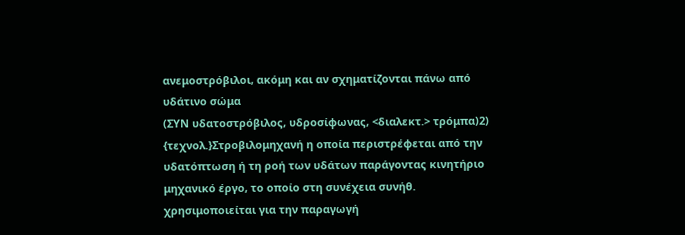ανεμοστρόβιλοι, ακόμη και αν σχηματίζονται πάνω από υδάτινο σώμα
(ΣΥΝ υδατοστρόβιλος, υδροσίφωνας, <διαλεκτ.> τρόμπα)2)
{τεχνολ.}Στροβιλομηχανή η οποία περιστρέφεται από την υδατόπτωση ή τη ροή των υδάτων παράγοντας κινητήριο μηχανικό έργο, το οποίο στη συνέχεια συνήθ. χρησιμοποιείται για την παραγωγή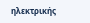ηλεκτρικής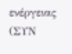ενέργειας
(ΣΥΝ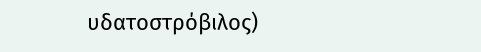υδατοστρόβιλος)